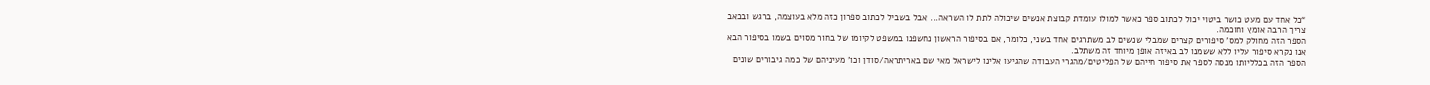“כל אחד עם מעט כושר ביטוי יכול לכתוב ספר כאשר למולו עומדת קבוצת אנשים שיכולה לתת לו השראה... אבל בשביל לכתוב ספרון כזה מלא בעוצמה, ברגש ובכאב צריך הרבה אומץ וחוכמה.
הספר הזה מחולק למס' סיפורים קצרים שמבלי שנשים לב משתרגים אחד בשני, כלומר, אם בסיפור הראשון נחשפנו במשפט לקיומו של בחור מסוים בשמו בסיפור הבא אנו נקרא סיפור עליו ללא ששמנו לב באיזה אופן מיוחד זה משתלב.
הספר הזה בכלליותו מנסה לספר את סיפור חייהם של הפליטים/מהגרי העבודה שהגיעו אלינו לישראל מאי שם באריתראה/סודן וכו' מעיניהם של כמה גיבורים שונים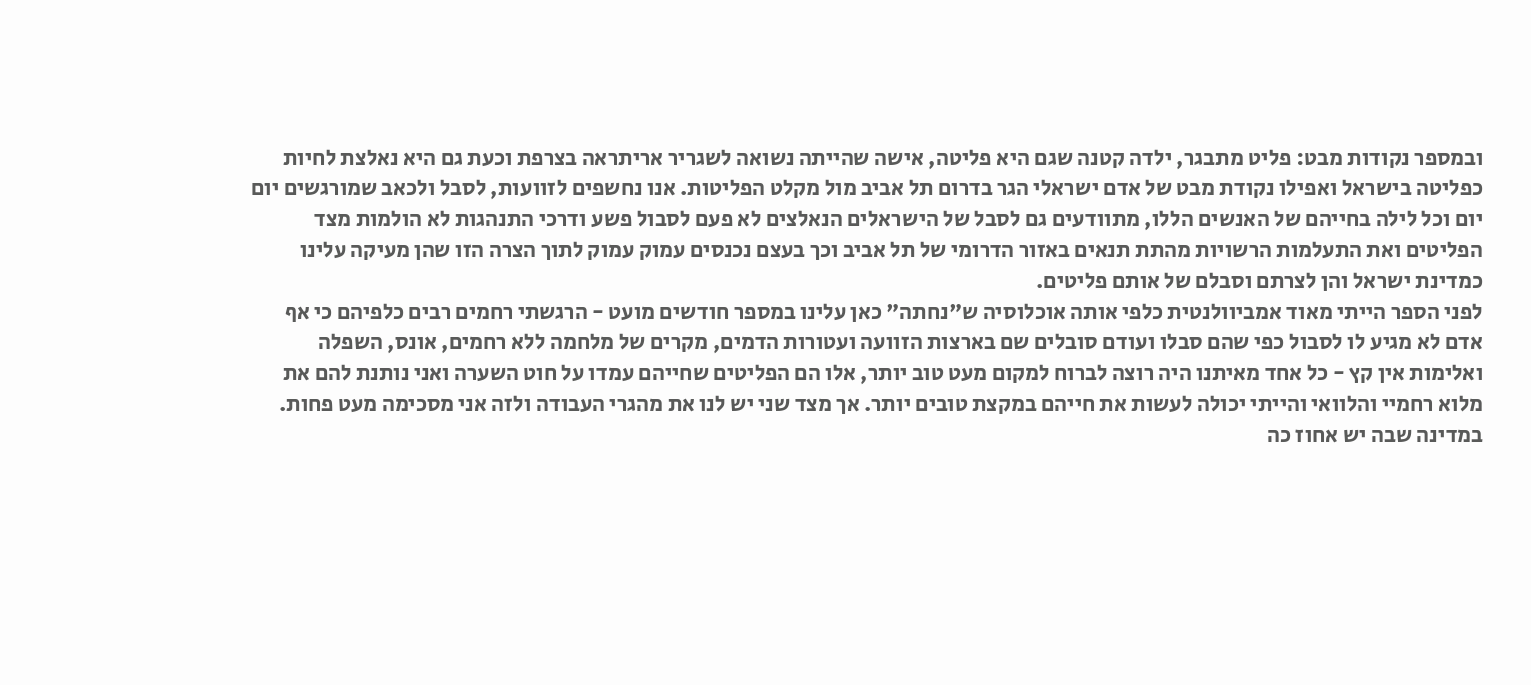ובמספר נקודות מבט: פליט מתבגר, ילדה קטנה שגם היא פליטה, אישה שהייתה נשואה לשגריר אריתראה בצרפת וכעת גם היא נאלצת לחיות כפליטה בישראל ואפילו נקודת מבט של אדם ישראלי הגר בדרום תל אביב מול מקלט הפליטות. אנו נחשפים לזוועות, לסבל ולכאב שמורגשים יום יום וכל לילה בחייהם של האנשים הללו, מתוודעים גם לסבל של הישראלים הנאלצים לא פעם לסבול פשע ודרכי התנהגות לא הולמות מצד הפליטים ואת התעלמות הרשויות מהתת תנאים באזור הדרומי של תל אביב וכך בעצם נכנסים עמוק עמוק לתוך הצרה הזו שהן מעיקה עלינו כמדינת ישראל והן לצרתם וסבלם של אותם פליטים.
לפני הספר הייתי מאוד אמביוולנטית כלפי אותה אוכלוסיה ש"נחתה" כאן עלינו במספר חודשים מועט - הרגשתי רחמים רבים כלפיהם כי אף אדם לא מגיע לו לסבול כפי שהם סבלו ועודם סובלים שם בארצות הזוועה ועטורות הדמים, מקרים של מלחמה ללא רחמים, אונס, השפלה ואלימות אין קץ - כל אחד מאיתנו היה רוצה לברוח למקום מעט טוב יותר, אלו הם הפליטים שחייהם עמדו על חוט השערה ואני נותנת להם את מלוא רחמיי והלוואי והייתי יכולה לעשות את חייהם במקצת טובים יותר. אך מצד שני יש לנו את מהגרי העבודה ולזה אני מסכימה מעט פחות. במדינה שבה יש אחוז כה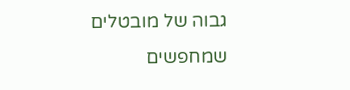גבוה של מובטלים שמחפשים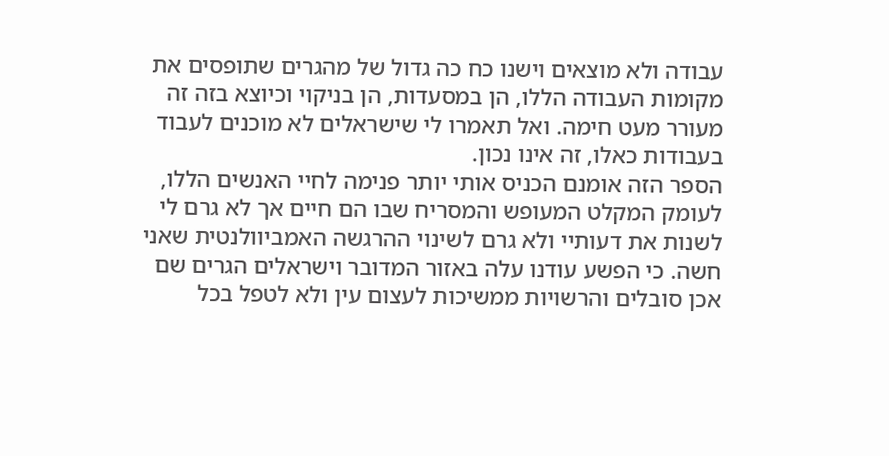עבודה ולא מוצאים וישנו כח כה גדול של מהגרים שתופסים את מקומות העבודה הללו, הן במסעדות, הן בניקוי וכיוצא בזה זה מעורר מעט חימה. ואל תאמרו לי שישראלים לא מוכנים לעבוד בעבודות כאלו, זה אינו נכון.
הספר הזה אומנם הכניס אותי יותר פנימה לחיי האנשים הללו, לעומק המקלט המעופש והמסריח שבו הם חיים אך לא גרם לי לשנות את דעותיי ולא גרם לשינוי ההרגשה האמביוולנטית שאני חשה. כי הפשע עודנו עלה באזור המדובר וישראלים הגרים שם אכן סובלים והרשויות ממשיכות לעצום עין ולא לטפל בכל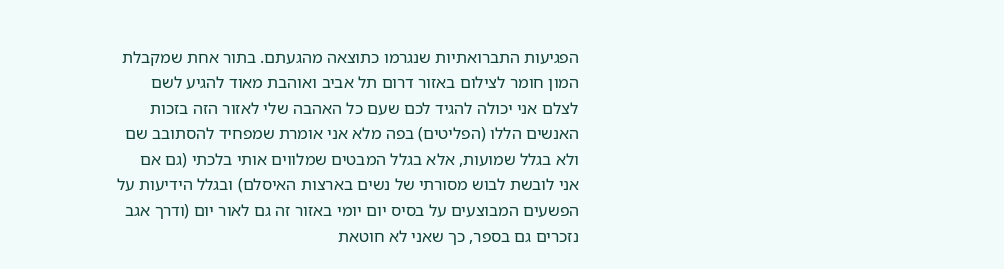הפגיעות התברואתיות שנגרמו כתוצאה מהגעתם. בתור אחת שמקבלת המון חומר לצילום באזור דרום תל אביב ואוהבת מאוד להגיע לשם לצלם אני יכולה להגיד לכם שעם כל האהבה שלי לאזור הזה בזכות האנשים הללו (הפליטים) בפה מלא אני אומרת שמפחיד להסתובב שם ולא בגלל שמועות, אלא בגלל המבטים שמלווים אותי בלכתי (גם אם אני לובשת לבוש מסורתי של נשים בארצות האיסלם) ובגלל הידיעות על הפשעים המבוצעים על בסיס יום יומי באזור זה גם לאור יום (ודרך אגב נזכרים גם בספר, כך שאני לא חוטאת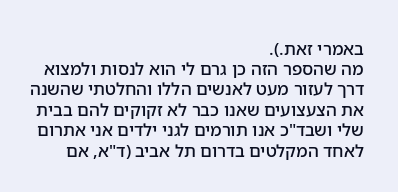באמרי זאת.).
מה שהספר הזה כן גרם לי הוא לנסות ולמצוא דרך לעזור מעט לאנשים הללו והחלטתי שהשנה את הצעצועים שאנו כבר לא זקוקים להם בבית שלי ושבד"כ אנו תורמים לגני ילדים אני אתרום לאחד המקלטים בדרום תל אביב (ד"א, אם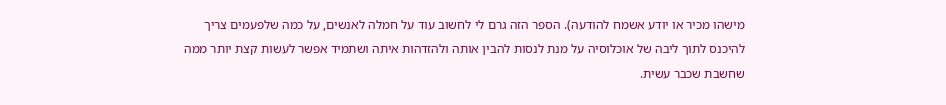מישהו מכיר או יודע אשמח להודעה). הספר הזה גרם לי לחשוב עוד על חמלה לאנשים, על כמה שלפעמים צריך להיכנס לתוך ליבה של אוכלוסיה על מנת לנסות להבין אותה ולהזדהות איתה ושתמיד אפשר לעשות קצת יותר ממה שחשבת שכבר עשית.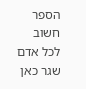הספר חשוב לכל אדם שגר כאן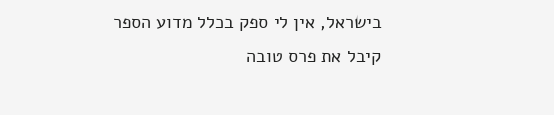בישראל, אין לי ספק בכלל מדוע הספר קיבל את פרס טובה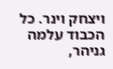ויצחק וינר. כל הכבוד עלמה גניהר,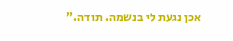אכן נגעת לי בנשמה. תודה.”